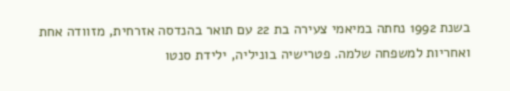בשנת 1992 נחתה במיאמי צעירה בת 22 עם תואר בהנדסה אזרחית, מזוודה אחת ואחריות למשפחה שלמה. פטרישיה בוניליה, ילידת סנטו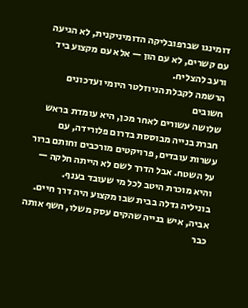דומינגו שברפובליקה הדומיניקנית, לא הגיעה עם קשרים, לא עם הון — אלא עם מקצוע ביד ורעב להצליח.
הרשמה לקבלת הניוזלטר היומי ועדכונים חשובים
שלושה עשורים לאחר מכן, היא עומדת בראש חברת בנייה מבוססת בדרום פלורידה, עם עשרות עובדים, פרויקטים מורכבים וחותם ברור על השטח. אבל הדרך לשם לא הייתה חלקה — והיא מוכרת היטב לכל מי שעובד בענף.
בוניליה גדלה בבית שבו מקצוע היה דרך חיים. אביה, איש בנייה שהקים עסק משלו, חשף אותה כבר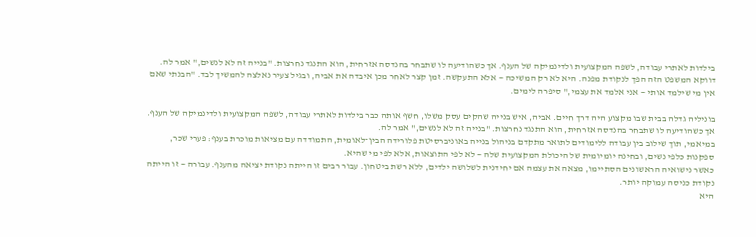בילדות לאתרי עבודה, לשפה המקצועית ולדינמיקה של הענף. אך כשהודיעה לו שתבחר בהנדסה אזרחית, הוא התנגד נחרצות. "בנייה זה לא לנשים," אמר לה.
דווקא המשפט הזה הפך לנקודת מפנה. היא לא רק המשיכה — אלא התעקשה. זמן קצר לאחר מכן איבדה את אביה, ובגיל צעיר נאלצה להמשיך לבד. "הבנתי שאם אין מי שילמד אותי — אני אלמד את עצמי," סיפרה לימים.

בוניליה גדלה בבית שבו מקצוע היה דרך חיים. אביה, איש בנייה שהקים עסק משלו, חשף אותה כבר בילדות לאתרי עבודה, לשפה המקצועית ולדינמיקה של הענף. אך כשהודיעה לו שתבחר בהנדסה אזרחית, הוא התנגד נחרצות. "בנייה זה לא לנשים," אמר לה.
במיאמי, תוך שילוב בין עבודה ללימודים לתואר מתקדם בניהול בנייה באוניברסיטת פלורידה הבין־לאומית, התמודדה עם מציאות מוכרת בענף: פערי שכר, ספקנות כלפי נשים, ובחינה יומיומית של היכולת המקצועית שלה — לא לפי התוצאות, אלא לפי מי שהיא.
כאשר נישואיה הראשונים הסתיימו, מצאה את עצמה אם יחידנית לשלושה ילדים, ללא רשת ביטחון. עבור רבים זו הייתה נקודת יציאה מהענף. עבורה — זו הייתה נקודת כניסה עמוקה יותר.
היא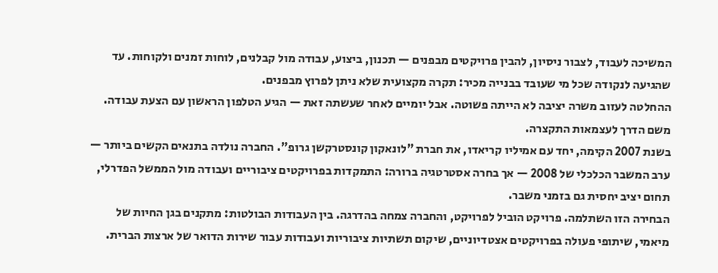המשיכה לעבוד, לצבור ניסיון, להבין פרויקטים מבפנים — תכנון, ביצוע, עבודה מול קבלנים, לוחות זמנים ולקוחות. עד שהגיעה לנקודה שכל מי שעובד בבנייה מכיר: תקרה מקצועית שלא ניתן לפרוץ מבפנים.
ההחלטה לעזוב משרה יציבה לא הייתה פשוטה. אבל יומיים לאחר שעשתה זאת — הגיע הטלפון הראשון עם הצעת עבודה. משם הדרך לעצמאות התקצרה.
בשנת 2007 הקימה, יחד עם אמיליו קריאדו, את חברת "לונאקון קונסטרקשן גרופ". החברה נולדה בתנאים הקשים ביותר — ערב המשבר הכלכלי של 2008 — אך בחרה אסטרטגיה ברורה: התמקדות בפרויקטים ציבוריים ועבודה מול הממשל הפדרלי, תחום יציב יחסית גם בזמני משבר.
הבחירה הזו השתלמה. פרויקט הוביל לפרויקט, והחברה צמחה בהדרגה. בין העבודות הבולטות: מתקנים בגן החיות של מיאמי, שיתופי פעולה בפרויקטים אצטדיוניים, שיקום תשתיות ציבוריות ועבודות עבור שירות הדואר של ארצות הברית.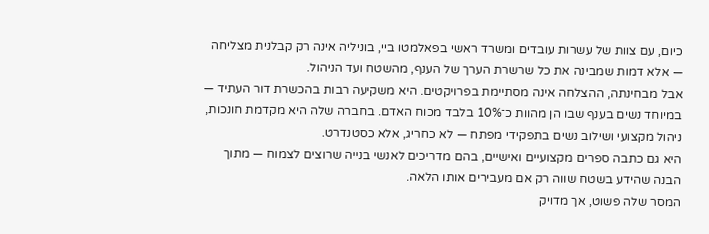כיום, עם צוות של עשרות עובדים ומשרד ראשי בפאלמטו ביי, בוניליה אינה רק קבלנית מצליחה — אלא דמות שמבינה את כל שרשרת הערך של הענף, מהשטח ועד הניהול.
אבל מבחינתה, ההצלחה אינה מסתיימת בפרויקטים. היא משקיעה רבות בהכשרת דור העתיד — במיוחד נשים בענף שבו הן מהוות כ־10% בלבד מכוח האדם. בחברה שלה היא מקדמת חונכות, ניהול מקצועי ושילוב נשים בתפקידי מפתח — לא כחריג, אלא כסטנדרט.
היא גם כתבה ספרים מקצועיים ואישיים, בהם מדריכים לאנשי בנייה שרוצים לצמוח — מתוך הבנה שהידע בשטח שווה רק אם מעבירים אותו הלאה.
המסר שלה פשוט, אך מדויק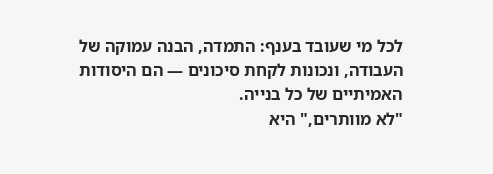לכל מי שעובד בענף: התמדה, הבנה עמוקה של העבודה, ונכונות לקחת סיכונים — הם היסודות האמיתיים של כל בנייה.
"לא מוותרים," היא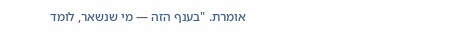אומרת. "בענף הזה — מי שנשאר, לומד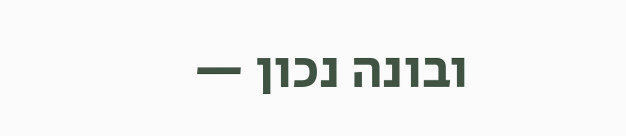ובונה נכון —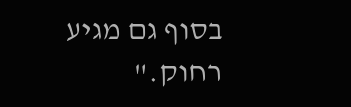בסוף גם מגיע רחוק."